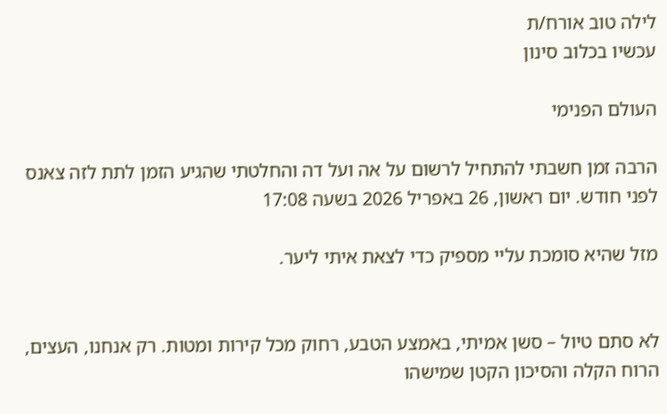לילה טוב אורח/ת
עכשיו בכלוב סינון

העולם הפנימי

הרבה זמן חשבתי להתחיל לרשום על אה ועל דה והחלטתי שהגיע הזמן לתת לזה צאנס
לפני חודש. יום ראשון, 26 באפריל 2026 בשעה 17:08

מזל שהיא סומכת עליי מספיק כדי לצאת איתי ליער.


לא סתם טיול – סשן אמיתי, באמצע הטבע, רחוק מכל קירות ומטות. רק אנחנו, העצים, הרוח הקלה והסיכון הקטן שמישהו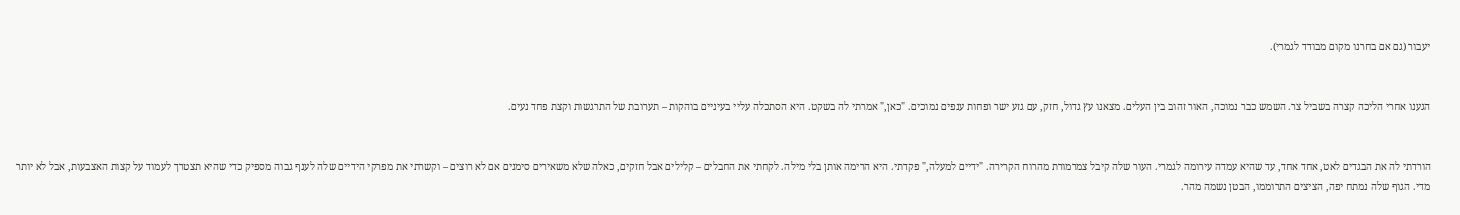יעבור (גם אם בחרנו מקום מבודד לגמרי).


הגענו אחרי הליכה קצרה בשביל צר. השמש כבר נמוכה, האור זהוב בין העלים. מצאנו עץ גדול, חזק, עם גזע ישר ופחות ענפים נמוכים. "כאן," אמרתי לה בשקט. היא הסתכלה עליי בעיניים בוהקות – תערובת של התרגשות וקצת פחד נעים.


הורדתי לה את הבגדים לאט, אחד אחד, עד שהיא עמדה עירומה לגמרי. העור שלה קיבל צמרמורת מהרוח הקרירה. "ידיים למעלה," פקדתי. היא הרימה אותן בלי מילה. לקחתי את החבלים – קלילים אבל חזקים, כאלה שלא משאירים סימנים אם לא רוצים – וקשרתי את מפרקי הידיים שלה לענף גבוה מספיק כדי שהיא תצטרך לעמוד על קצות האצבעות, אבל לא יותר מדי. הגוף שלה נמתח יפה, הציצים התרוממו, הבטן נשמה מהר.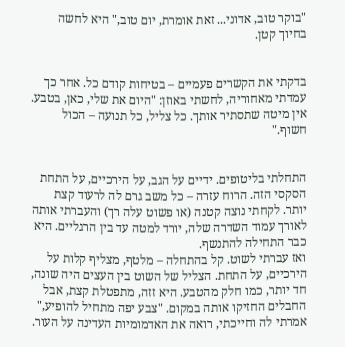"בוקר טוב, אדוני... זאת אומרת, יום טוב," היא לחשה בחיוך קטן.


בדקתי את הקשרים פעמיים – בטיחות קודם כל. אחר כך עמדתי מאחוריה, לחשתי באוזן: "היום את שלי, כאן, בטבע. אין מיטה שתסתיר אותך. כל צליל, כל תנועה – הכול חשוף."


התחלתי בליטופים. ידיים על הגב, על הירכיים, על התחת הסקסי הזה. הרוח עזרה – כל משב גרם לה לרעוד קצת יותר. לקחתי נוצה קטנה (או פשוט עלה רך) והעברתי אותה לאורך עמוד השדרה שלה, יורד למטה עד בין הרגליים. היא כבר התחילה להתנשף.
ואז עברתי לשוט. קל בהתחלה – מלטף, מצליף קלות על הירכיים, על התחת. הצליל של השוט בין העצים היה שונה, חד יותר, כמו חלק מהטבע. היא זזה, מתפטלת קצת, אבל החבלים החזיקו אותה במקום. "צבע יפה מתחיל להופיע," אמרתי לה וחייכתי, רואה את האדמומיות העדינה על העור.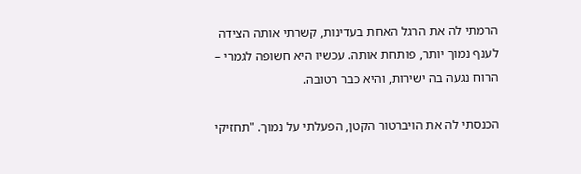הרמתי לה את הרגל האחת בעדינות, קשרתי אותה הצידה לענף נמוך יותר, פותחת אותה. עכשיו היא חשופה לגמרי – הרוח נגעה בה ישירות, והיא כבר רטובה.

הכנסתי לה את הויברטור הקטן, הפעלתי על נמוך. "תחזיקי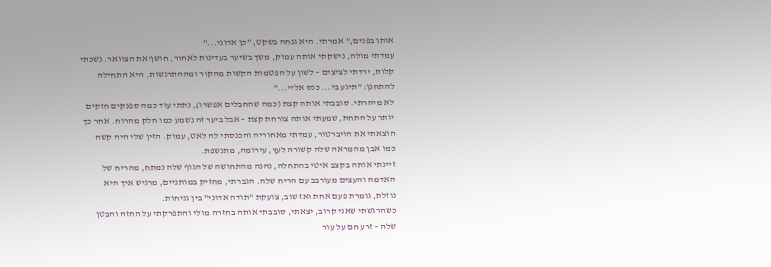אותו בפנים," אמרתי. היא גנחה בשקט, "כן אדוני..."
עמדתי מולה, נישקתי אותה עמוק, משך בשיער בעדינות לאחור, חושף את הצוואר. נשכתי קלות, ירדתי לציצים – לשון על הפטמות הקשות מהקור ומההתרגשות. היא התחילה להתחנן: "תיגע בי... כנס אליי..."
לא מיהרתי. סובבתי אותה קצת (כמה שהחבלים אפשרו), נתתי עוד כמה ספנקים חזקים יותר על התחת, שמעתי אותה צורחת קצת – אבל ביער זה נשמע כמו חלק מהרוח. אחר כך הוצאתי את הויברטור, עמדתי מאחוריה והכנסתי לה לאט, עמוק. הזין שלי היה קשה כמו אבן מהמראה שלה קשורה לעץ, עירומה, מתנשפת.
זיינתי אותה בקצב איטי בהתחלה, נהנה מהתחושה של הגוף שלה נמתח, מהריח של האדמה והעצים מעורבב עם הריח שלה. הגברתי, מחזיק במותניים, מרגיש איך היא נוזלת, גומרת פעם אחת ואז שוב, צועקת "תודה אדוני" בין גניחות.
כשהרגשתי שאני קרוב, יצאתי, סובבתי אותה בחזרה מולי והתפרקתי על החזה והבטן שלה – זרע חם על עור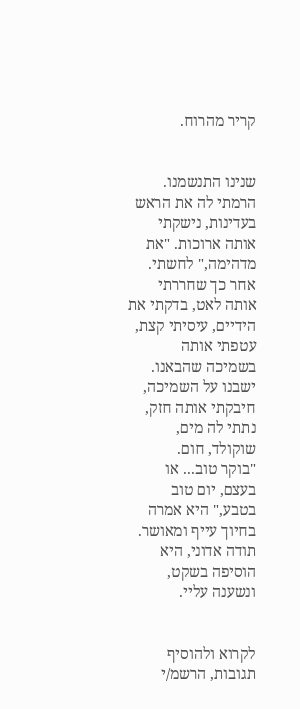קריר מהרוח.


שנינו התנשמנו. הרמתי לה את הראש בעדינות, נישקתי אותה ארוכות. "את מדהימה," לחשתי. אחר כך שחררתי אותה לאט, בדקתי את הידיים, עיסיתי קצת, עטפתי אותה בשמיכה שהבאנו. ישבנו על השמיכה, חיבקתי אותה חזק, נתתי לה מים, שוקולד, חום.
"בוקר טוב... או בעצם, יום טוב בטבע," היא אמרה בחיוך עייף ומאושר.
תודה אדוני, היא הוסיפה בשקט, ונשענה עליי.


לקרוא ולהוסיף תגובות, הרשמ/י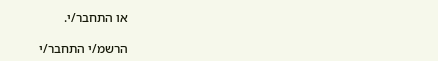או התחבר/י.

הרשמ/י התחבר/י